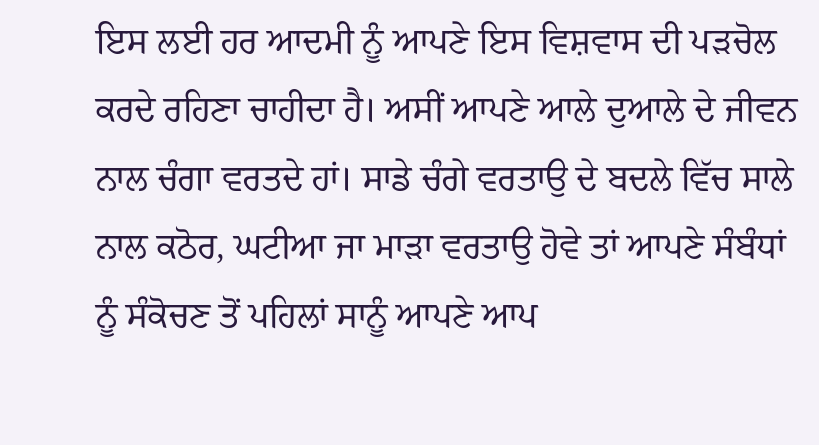ਇਸ ਲਈ ਹਰ ਆਦਮੀ ਨੂੰ ਆਪਣੇ ਇਸ ਵਿਸ਼ਵਾਸ ਦੀ ਪੜਚੋਲ ਕਰਦੇ ਰਹਿਣਾ ਚਾਹੀਦਾ ਹੈ। ਅਸੀਂ ਆਪਣੇ ਆਲੇ ਦੁਆਲੇ ਦੇ ਜੀਵਨ ਨਾਲ ਚੰਗਾ ਵਰਤਦੇ ਹਾਂ। ਸਾਡੇ ਚੰਗੇ ਵਰਤਾਉ ਦੇ ਬਦਲੇ ਵਿੱਚ ਸਾਲੇ ਨਾਲ ਕਠੋਰ, ਘਟੀਆ ਜਾ ਮਾੜਾ ਵਰਤਾਉ ਹੋਵੇ ਤਾਂ ਆਪਣੇ ਸੰਬੰਧਾਂ ਨੂੰ ਸੰਕੋਚਣ ਤੋਂ ਪਹਿਲਾਂ ਸਾਨੂੰ ਆਪਣੇ ਆਪ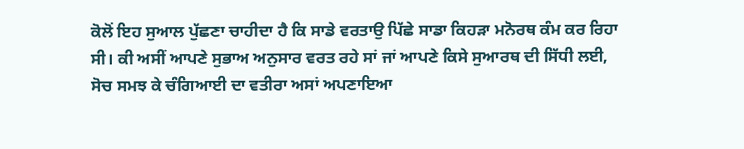ਕੋਲੋਂ ਇਹ ਸੁਆਲ ਪੁੱਛਣਾ ਚਾਹੀਦਾ ਹੈ ਕਿ ਸਾਡੇ ਵਰਤਾਉ ਪਿੱਛੇ ਸਾਡਾ ਕਿਹੜਾ ਮਨੋਰਥ ਕੰਮ ਕਰ ਰਿਹਾ ਸੀ। ਕੀ ਅਸੀਂ ਆਪਣੇ ਸੁਭਾਅ ਅਨੁਸਾਰ ਵਰਤ ਰਹੇ ਸਾਂ ਜਾਂ ਆਪਣੇ ਕਿਸੇ ਸੁਆਰਥ ਦੀ ਸਿੱਧੀ ਲਈ, ਸੋਚ ਸਮਝ ਕੇ ਚੰਗਿਆਈ ਦਾ ਵਤੀਰਾ ਅਸਾਂ ਅਪਣਾਇਆ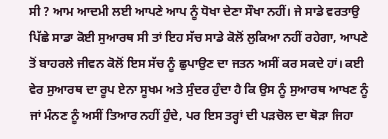ਸੀ ? ਆਮ ਆਦਮੀ ਲਈ ਆਪਣੇ ਆਪ ਨੂੰ ਧੋਖਾ ਦੇਣਾ ਸੌਖਾ ਨਹੀਂ। ਜੇ ਸਾਡੇ ਵਰਤਾਉ ਪਿੱਛੇ ਸਾਡਾ ਕੋਈ ਸੁਆਰਥ ਸੀ ਤਾਂ ਇਹ ਸੱਚ ਸਾਡੇ ਕੋਲੋਂ ਲੁਕਿਆ ਨਹੀਂ ਰਹੇਗਾ, ਆਪਣੇ ਤੋਂ ਬਾਹਰਲੇ ਜੀਵਨ ਕੋਲੋਂ ਇਸ ਸੱਚ ਨੂੰ ਛੁਪਾਉਣ ਦਾ ਜਤਨ ਅਸੀਂ ਕਰ ਸਕਦੇ ਹਾਂ। ਕਈ ਵੇਰ ਸੁਆਰਥ ਦਾ ਰੂਪ ਏਨਾ ਸੂਖਮ ਅਤੇ ਸੁੰਦਰ ਹੁੰਦਾ ਹੈ ਕਿ ਉਸ ਨੂੰ ਸੁਆਰਥ ਆਖਣ ਨੂੰ ਜਾਂ ਮੰਨਣ ਨੂੰ ਅਸੀਂ ਤਿਆਰ ਨਹੀਂ ਹੁੰਦੇ, ਪਰ ਇਸ ਤਰ੍ਹਾਂ ਦੀ ਪੜਚੋਲ ਦਾ ਥੋੜਾ ਜਿਹਾ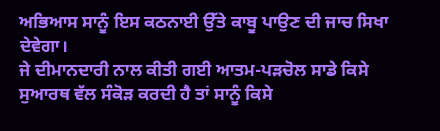ਅਭਿਆਸ ਸਾਨੂੰ ਇਸ ਕਠਨਾਈ ਉੱਤੇ ਕਾਬੂ ਪਾਉਣ ਦੀ ਜਾਚ ਸਿਖਾ ਦੇਵੇਗਾ।
ਜੇ ਦੀਮਾਨਦਾਰੀ ਨਾਲ ਕੀਤੀ ਗਈ ਆਤਮ-ਪੜਚੋਲ ਸਾਡੇ ਕਿਸੇ ਸੁਆਰਥ ਵੱਲ ਸੰਕੋੜ ਕਰਦੀ ਹੈ ਤਾਂ ਸਾਨੂੰ ਕਿਸੇ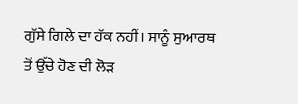ਗੁੱਸੇ ਗਿਲੇ ਦਾ ਹੱਕ ਨਹੀਂ। ਸਾਨੂੰ ਸੁਆਰਥ ਤੋਂ ਉੱਚੇ ਹੋਣ ਦੀ ਲੋੜ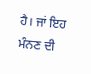ਹੈ। ਜਾਂ ਇਹ ਮੰਨਣ ਦੀ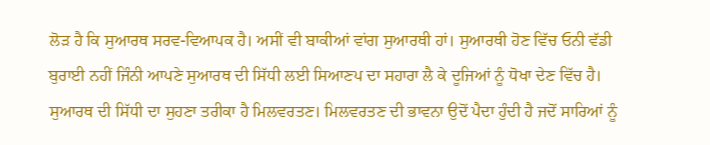ਲੋੜ ਹੈ ਕਿ ਸੁਆਰਥ ਸਰਵ-ਵਿਆਪਕ ਹੈ। ਅਸੀਂ ਵੀ ਬਾਕੀਆਂ ਵਾਂਗ ਸੁਆਰਥੀ ਹਾਂ। ਸੁਆਰਥੀ ਹੋਣ ਵਿੱਚ ਓਨੀ ਵੱਡੀ ਬੁਰਾਈ ਨਹੀਂ ਜਿੰਨੀ ਆਪਣੇ ਸੁਆਰਥ ਦੀ ਸਿੱਧੀ ਲਈ ਸਿਆਣਪ ਦਾ ਸਹਾਰਾ ਲੈ ਕੇ ਦੂਜਿਆਂ ਨੂੰ ਧੋਖਾ ਦੇਣ ਵਿੱਚ ਹੈ। ਸੁਆਰਥ ਦੀ ਸਿੱਧੀ ਦਾ ਸੁਹਣਾ ਤਰੀਕਾ ਹੈ ਮਿਲਵਰਤਣ। ਮਿਲਵਰਤਣ ਦੀ ਭਾਵਨਾ ਉਦੋਂ ਪੈਦਾ ਹੁੰਦੀ ਹੈ ਜਦੋਂ ਸਾਰਿਆਂ ਨੂੰ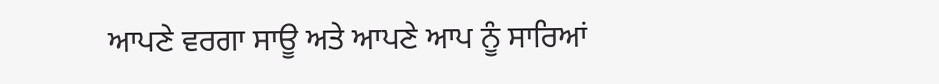ਆਪਣੇ ਵਰਗਾ ਸਾਊ ਅਤੇ ਆਪਣੇ ਆਪ ਨੂੰ ਸਾਰਿਆਂ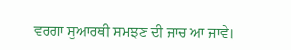ਵਰਗਾ ਸੁਆਰਥੀ ਸਮਝਣ ਦੀ ਜਾਚ ਆ ਜਾਵੇ।